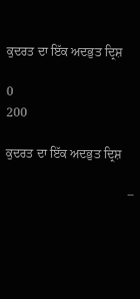ਕੁਦਰਤ ਦਾ ਇੱਕ ਅਦਭੁਤ ਦ੍ਰਿਸ਼

0
200

ਕੁਦਰਤ ਦਾ ਇੱਕ ਅਦਭੁਤ ਦ੍ਰਿਸ਼

                                       –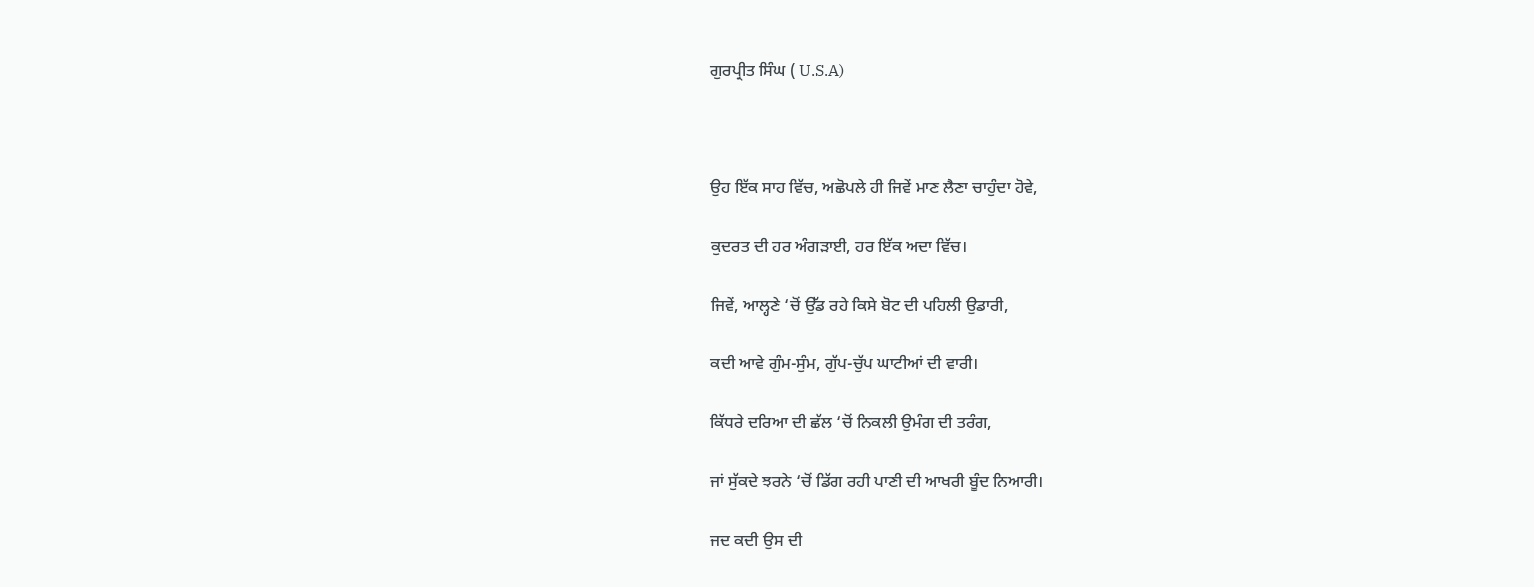ਗੁਰਪ੍ਰੀਤ ਸਿੰਘ ( U.S.A)



ਉਹ ਇੱਕ ਸਾਹ ਵਿੱਚ, ਅਛੋਪਲੇ ਹੀ ਜਿਵੇਂ ਮਾਣ ਲੈਣਾ ਚਾਹੁੰਦਾ ਹੋਵੇ,

ਕੁਦਰਤ ਦੀ ਹਰ ਅੰਗੜਾਈ, ਹਰ ਇੱਕ ਅਦਾ ਵਿੱਚ।

ਜਿਵੇਂ, ਆਲ੍ਹਣੇ ‘ਚੋਂ ਉੱਡ ਰਹੇ ਕਿਸੇ ਬੋਟ ਦੀ ਪਹਿਲੀ ਉਡਾਰੀ,

ਕਦੀ ਆਵੇ ਗੁੰਮ-ਸੁੰਮ, ਗੁੱਪ-ਚੁੱਪ ਘਾਟੀਆਂ ਦੀ ਵਾਰੀ।

ਕਿੱਧਰੇ ਦਰਿਆ ਦੀ ਛੱਲ ‘ਚੋਂ ਨਿਕਲੀ ਉਮੰਗ ਦੀ ਤਰੰਗ,

ਜਾਂ ਸੁੱਕਦੇ ਝਰਨੇ ‘ਚੋਂ ਡਿੱਗ ਰਹੀ ਪਾਣੀ ਦੀ ਆਖਰੀ ਬੂੰਦ ਨਿਆਰੀ।

ਜਦ ਕਦੀ ਉਸ ਦੀ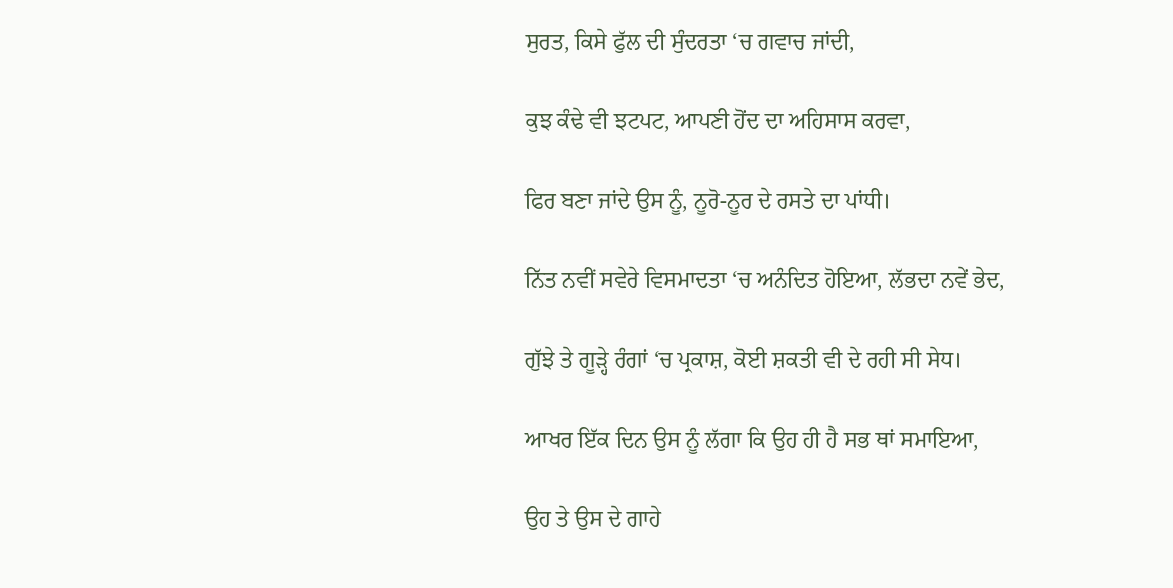ਸੁਰਤ, ਕਿਸੇ ਫੁੱਲ ਦੀ ਸੁੰਦਰਤਾ ‘ਚ ਗਵਾਚ ਜਾਂਦੀ,

ਕੁਝ ਕੰਢੇ ਵੀ ਝਟਪਟ, ਆਪਣੀ ਹੋਂਦ ਦਾ ਅਹਿਸਾਸ ਕਰਵਾ,

ਫਿਰ ਬਣਾ ਜਾਂਦੇ ਉਸ ਨੂੰ, ਨੂਰੋ-ਨੂਰ ਦੇ ਰਸਤੇ ਦਾ ਪਾਂਧੀ।

ਨਿੱਤ ਨਵੀਂ ਸਵੇਰੇ ਵਿਸਮਾਦਤਾ ‘ਚ ਅਨੰਦਿਤ ਹੋਇਆ, ਲੱਭਦਾ ਨਵੇਂ ਭੇਦ,

ਗੁੱਝੇ ਤੇ ਗੂੜ੍ਹੇ ਰੰਗਾਂ ‘ਚ ਪ੍ਰਕਾਸ਼, ਕੋਈ ਸ਼ਕਤੀ ਵੀ ਦੇ ਰਹੀ ਸੀ ਸੇਧ।

ਆਖਰ ਇੱਕ ਦਿਨ ਉਸ ਨੂੰ ਲੱਗਾ ਕਿ ਉਹ ਹੀ ਹੈ ਸਭ ਥਾਂ ਸਮਾਇਆ,

ਉਹ ਤੇ ਉਸ ਦੇ ਗਾਹੇ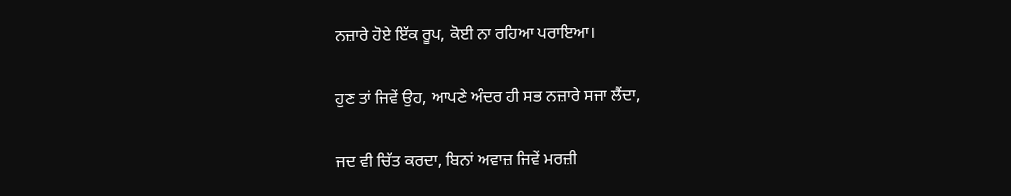ਨਜ਼ਾਰੇ ਹੋਏ ਇੱਕ ਰੂਪ, ਕੋਈ ਨਾ ਰਹਿਆ ਪਰਾਇਆ।

ਹੁਣ ਤਾਂ ਜਿਵੇਂ ਉਹ, ਆਪਣੇ ਅੰਦਰ ਹੀ ਸਭ ਨਜ਼ਾਰੇ ਸਜਾ ਲੈਂਦਾ,

ਜਦ ਵੀ ਚਿੱਤ ਕਰਦਾ, ਬਿਨਾਂ ਅਵਾਜ਼ ਜਿਵੇਂ ਮਰਜ਼ੀ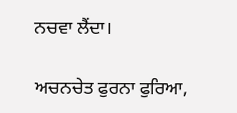ਨਚਵਾ ਲੈਂਦਾ।

ਅਚਨਚੇਤ ਫੁਰਨਾ ਫੁਰਿਆ,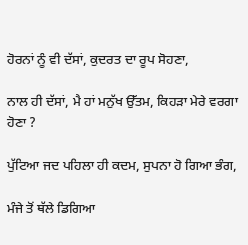ਹੋਰਨਾਂ ਨੂੰ ਵੀ ਦੱਸਾਂ, ਕੁਦਰਤ ਦਾ ਰੂਪ ਸੋਹਣਾ,

ਨਾਲ ਹੀ ਦੱਸਾਂ, ਮੈ ਹਾਂ ਮਨੁੱਖ ਉੱਤਮ, ਕਿਹੜਾ ਮੇਰੇ ਵਰਗਾ ਹੋਣਾ ?

ਪੁੱਟਿਆ ਜਦ ਪਹਿਲਾ ਹੀ ਕਦਮ, ਸੁਪਨਾ ਹੋ ਗਿਆ ਭੰਗ,

ਮੰਜੇ ਤੋਂ ਥੱਲੇ ਡਿਗਿਆ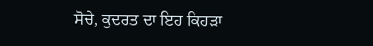ਸੋਚੇ, ਕੁਦਰਤ ਦਾ ਇਹ ਕਿਹੜਾ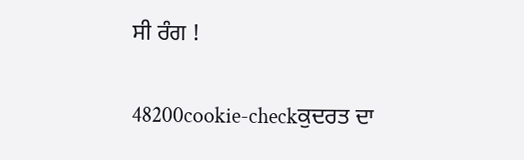ਸੀ ਰੰਗ !

48200cookie-checkਕੁਦਰਤ ਦਾ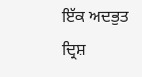ਇੱਕ ਅਦਭੁਤ ਦ੍ਰਿਸ਼